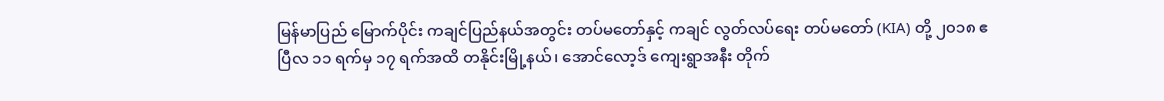မြန်မာပြည် မြောက်ပိုင်း ကချင်ပြည်နယ်အတွင်း တပ်မတော်နှင့် ကချင် လွတ်လပ်ရေး တပ်မတော် (KIA) တို့ ၂၀၁၈ ဧပြီလ ၁၁ ရက်မှ ၁၇ ရက်အထိ တနိုင်းမြို့နယ်၊ အောင်လော့ဒ် ကျေးရွာအနီး တိုက်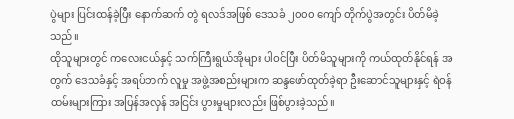ပွဲများ ပြင်းထန်ခဲ့ပြီး နောက်ဆက် တွဲ ရလဒ်အဖြစ် ဒေသခံ ၂၀၀၀ ကျော် တိုက်ပွဲအတွင်း ပိတ်မိခဲ့သည်။
ထိုသူများတွင် ကလေးငယ်နှင့် သက်ကြီးရွယ်အိုများ ပါဝင်ပြီး ပိတ်မိသူများကို ကယ်ထုတ်နိုင်ရန် အတွက် ဒေသခံနှင့် အရပ်ဘက် လူမှု အဖွဲ့အစည်းများက ဆန္ဒဖော်ထုတ်ခဲ့ရာ ဦးဆောင်သူများနှင့် ရဲဝန်ထမ်းများကြား အပြန်အလှန် အငြင်း ပွားမှုများလည်း ဖြစ်ပွားခဲ့သည်။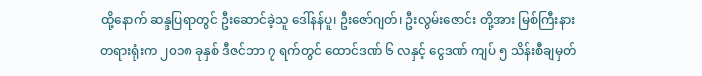ထို့နောက် ဆန္ဒပြရာတွင် ဦးဆောင်ခဲ့သူ ဒေါ်နန်ပူ၊ ဦးဇော်ဂျတ်၊ ဦးလွမ်းဇောင်း တို့အား မြစ်ကြီးနား တရားရုံးက ၂၀၁၈ ခုနှစ် ဒီဇင်ဘာ ၇ ရက်တွင် ထောင်ဒဏ် ၆ လနှင့် ငွေဒဏ် ကျပ် ၅ သိန်းစီချမှတ်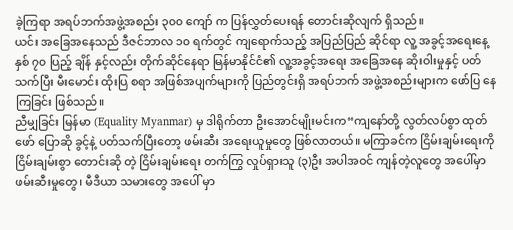ခဲ့ကြရာ အရပ်ဘက်အဖွဲ့အစည်း ၃၀၀ ကျော် က ပြန်လွှတ်ပေးရန် တောင်းဆိုလျက် ရှိသည်။
ယင်း အခြေအနေသည် ဒီဇင်ဘာလ ၁၀ ရက်တွင် ကျရောက်သည့် အပြည်ပြည် ဆိုင်ရာ လူ့ အခွင့်အရေးနေ့ နှစ် ၇၀ ပြည့် ချိန် နှင့်လည်း တိုက်ဆိုင်နေရာ မြန်မာနိုင်ငံ၏ လူ့အခွင့်အရေး အခြေအနေ ဆိုးဝါးမှုနှင့် ပတ်သက်ပြီး မီးမောင်း ထိုးပြ စရာ အဖြစ်အပျက်များကို ပြည်တွင်းရှိ အရပ်ဘက် အဖွဲ့အစည်းများက ဖော်ပြ နေကြခြင်း ဖြစ်သည်။
ညီမျှခြင်း မြန်မာ (Equality Myanmar) မှ ဒါရိုက်တာ ဦးအောင်မျိုးမင်းက“ကျနော်တို့ လွတ်လပ်စွာ ထုတ်ဖော် ပြောဆို ခွင့်နဲ့ ပတ်သက်ပြီးတော့ ဖမ်းဆီး အရေးယူမှုတွေ ဖြစ်လာတယ်။ မကြာခင်က ငြိမ်းချမ်းရေးကို ငြိမ်းချမ်းစွာ တောင်းဆို တဲ့ ငြိမ်းချမ်းရေး တက်ကြွ လှုပ်ရှားသူ (၃)ဦး အပါအဝင် ကျန်တဲ့လူတွေ အပေါ်မှာ ဖမ်းဆီးမှုတွေ၊ မီဒီယာ သမားတွေ အပေါ် မှာ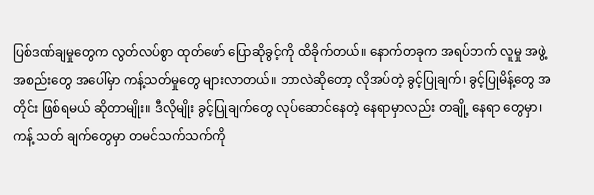ပြစ်ဒဏ်ချမှုတွေက လွတ်လပ်စွာ ထုတ်ဖော် ပြောဆိုခွင့်ကို ထိခိုက်တယ်။ နောက်တခုက အရပ်ဘက် လူမှု အဖွဲ့ အစည်းတွေ အပေါ်မှာ ကန့်သတ်မှုတွေ များလာတယ်။ ဘာလဲဆိုတော့ လိုအပ်တဲ့ ခွင့်ပြုချက်၊ ခွင့်ပြုမိန့်တွေ အတိုင်း ဖြစ်ရမယ် ဆိုတာမျိုး။ ဒီလိုမျိုး ခွင့်ပြုချက်တွေ လုပ်ဆောင်နေတဲ့ နေရာမှာလည်း တချို့ နေရာ တွေမှာ၊ ကန့် သတ် ချက်တွေမှာ တမင်သက်သက်ကို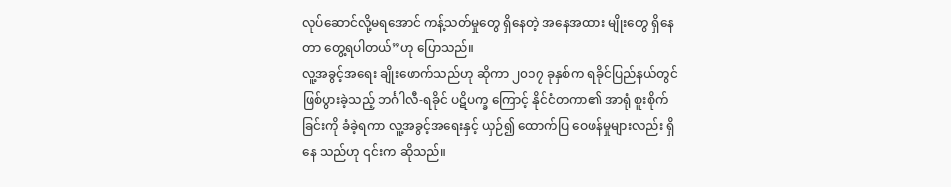လုပ်ဆောင်လို့မရအောင် ကန့်သတ်မှုတွေ ရှိနေတဲ့ အနေအထား မျိုးတွေ ရှိနေတာ တွေ့ရပါတယ်”ဟု ပြောသည်။
လူ့အခွင့်အရေး ချိုးဖောက်သည်ဟု ဆိုကာ ၂၀၁၇ ခုနှစ်က ရခိုင်ပြည်နယ်တွင် ဖြစ်ပွားခဲ့သည့် ဘင်္ဂါလီ-ရခိုင် ပဋိပက္ခ ကြောင့် နိုင်ငံတကာ၏ အာရုံ စူးစိုက်ခြင်းကို ခံခဲ့ရကာ လူ့အခွင့်အရေးနှင့် ယှဉ်၍ ထောက်ပြ ဝေဖန်မှုများလည်း ရှိနေ သည်ဟု ၎င်းက ဆိုသည်။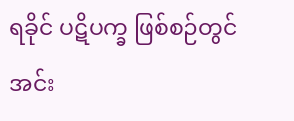ရခိုင် ပဋိပက္ခ ဖြစ်စဉ်တွင် အင်း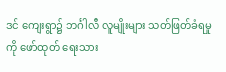ဒင် ကျေးရွာ၌ ဘင်္ဂါလီ လူမျိုးများ သတ်ဖြတ်ခံရမှုကို ဖော်ထုတ် ရေးသား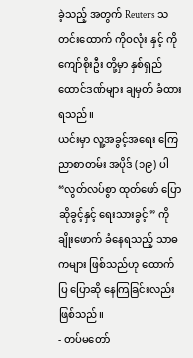ခဲ့သည့် အတွက် Reuters သတင်းထောက် ကိုဝလုံး နှင့် ကိုကျော်စိုးဦး တို့မှာ နှစ်ရှည် ထောင်ဒဏ်များ ချမှတ် ခံထားရသည်။
ယင်းမှာ လူ့အခွင့်အရေး ကြေညာစာတမ်း အပိုဒ် (၁၉) ပါ“လွတ်လပ်စွာ ထုတ်ဖော် ပြောဆိုခွင့်နှင့် ရေးသားခွင့်” ကို ချိုးဖောက် ခံနေရသည့် သာဓကများ ဖြစ်သည်ဟု ထောက်ပြ ပြောဆို နေကြခြင်းလည်း ဖြစ်သည်။
- တပ်မတော်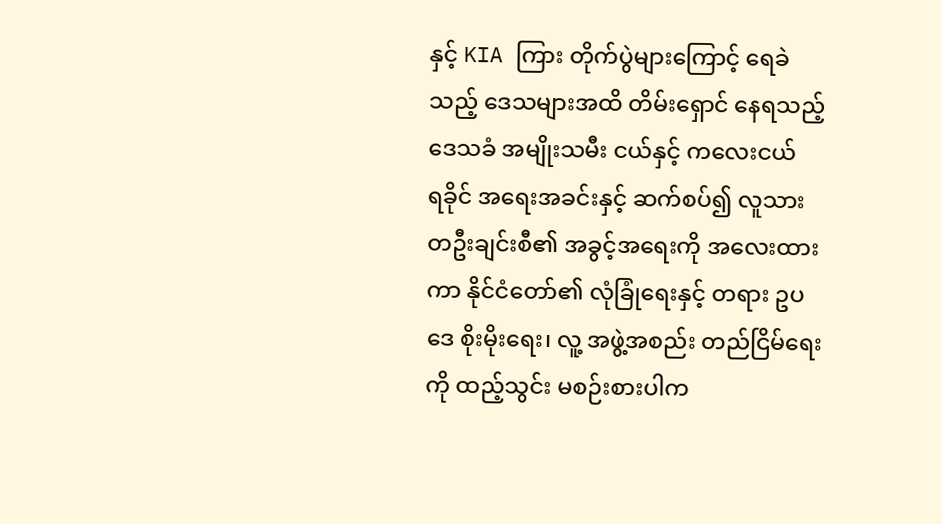နှင့် KIA ကြား တိုက်ပွဲများကြောင့် ရေခဲသည့် ဒေသများအထိ တိမ်းရှောင် နေရသည့် ဒေသခံ အမျိုးသမီး ငယ်နှင့် ကလေးငယ်
ရခိုင် အရေးအခင်းနှင့် ဆက်စပ်၍ လူသား တဦးချင်းစီ၏ အခွင့်အရေးကို အလေးထားကာ နိုင်ငံတော်၏ လုံခြုံရေးနှင့် တရား ဥပဒေ စိုးမိုးရေး၊ လူ့ အဖွဲ့အစည်း တည်ငြိမ်ရေးကို ထည့်သွင်း မစဉ်းစားပါက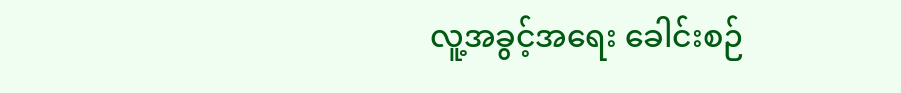လူ့အခွင့်အရေး ခေါင်းစဉ်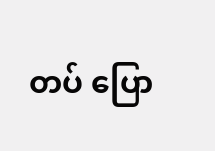တပ် ပြော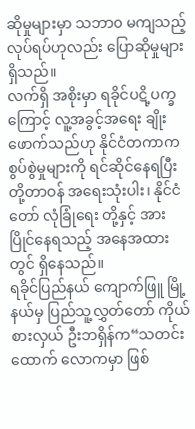ဆိုမှုများမှာ သဘာ၀ မကျသည့် လုပ်ရပ်ဟုလည်း ပြောဆိုမှုများ ရှိသည်။
လက်ရှိ အစိုးမှာ ရခိုင်ပဋိ့ပက္ခကြောင့် လူ့အခွင့်အရေး ချိုးဖောက်သည်ဟု နိုင်ငံတကာက စွပ်စွဲမှုများကို ရင်ဆိုင်နေရပြီး တို့တာဝန် အရေးသုံးပါး၊ နိုင်ငံတော် လုံခြုံရေး တို့နှင့် အားပြိုင်နေရသည့် အနေအထားတွင် ရှိနေသည်။
ရခိုင်ပြည်နယ် ကျောက်ဖြူ မြို့နယ်မှ ပြည်သူ့လွှတ်တော် ကိုယ်စားလှယ် ဦးဘရှိန်က“သတင်းထောက် လောကမှာ ဖြစ်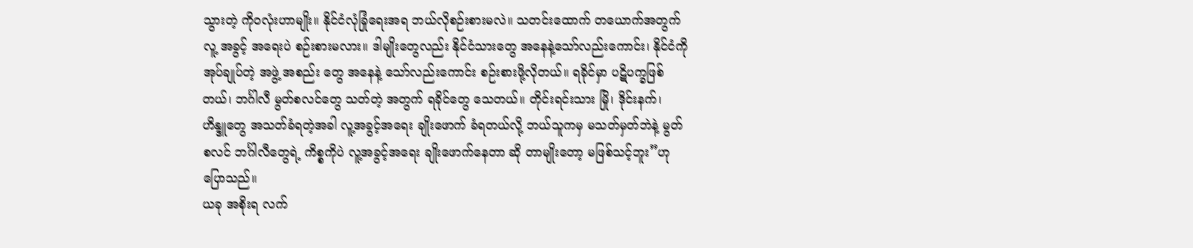သွားတဲ့ ကိုဝလုံးဟာမျိုး။ နိုင်ငံလုံခြုံရေးအရ ဘယ်လိုစဉ်းစားမလဲ။ သတင်းထောက် တယောက်အတွက် လူ့ အခွင့် အရေးပဲ စဉ်းစားမလား။ ဒါမျိုးတွေလည်း နိုင်ငံသားတွေ အနေနဲ့သော်လည်းကောင်း၊ နိုင်ငံကို အုပ်ချုပ်တဲ့ အဖွဲ့ အစည်း တွေ အနေနဲ့ သော်လည်းကောင်း စဉ်းစားဖို့လိုတယ်။ ရခိုင်မှာ ပဋိပက္ခဖြစ်တယ်၊ ဘင်္ဂါလီ မွတ်စလင်တွေ သတ်တဲ့ အတွက် ရခိုင်တွေ သေတယ်။ တိုင်းရင်းသား မြို၊ ဒိုင်းနက်၊ ဟိန္ဒူတွေ အသတ်ခံရတဲ့အခါ လူ့အခွင့်အရေး ချိုးဖောက် ခံရတယ်လို့ ဘယ်သူကမှ မသတ်မှတ်ဘဲနဲ့ မွတ်စလင် ဘင်္ဂါလီတွေရဲ့ ကိစ္စကိုပဲ လူ့အခွင့်အရေး ချိုးဖောက်နေတာ ဆို တာမျိုးတော့ မဖြစ်သင့်ဘူး”ဟု ပြောသည်။
ယခု အစိုးရ လက်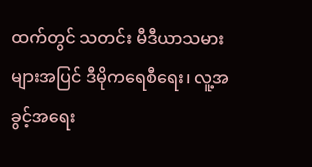ထက်တွင် သတင်း မီဒီယာသမားများအပြင် ဒီမိုကရေစီရေး၊ လူ့အခွင့်အရေး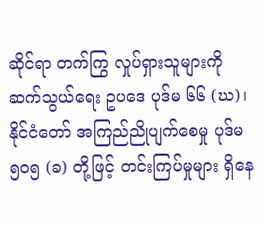ဆိုင်ရာ တက်ကြွ လှုပ်ရှားသူများကို ဆက်သွယ်ရေး ဥပဒေ ပုဒ်မ ၆၆ (ဃ)၊ နိုင်ငံတော် အကြည်ညိုပျက်စေမှု ပုဒ်မ ၅၀၅ (ခ) တို့ဖြင့် တင်းကြပ်မှုများ ရှိနေ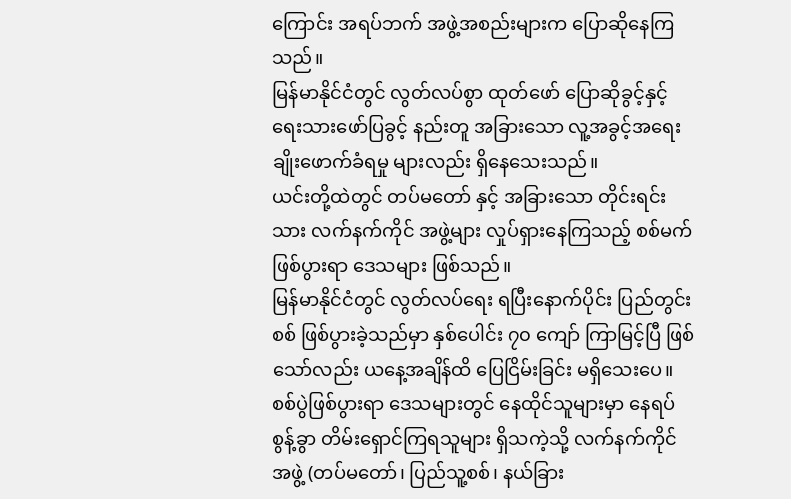ကြောင်း အရပ်ဘက် အဖွဲ့အစည်းများက ပြောဆိုနေကြသည်။
မြန်မာနိုင်ငံတွင် လွတ်လပ်စွာ ထုတ်ဖော် ပြောဆိုခွင့်နှင့် ရေးသားဖော်ပြခွင့် နည်းတူ အခြားသော လူ့အခွင့်အရေး ချိုးဖောက်ခံရမှု များလည်း ရှိနေသေးသည်။
ယင်းတို့ထဲတွင် တပ်မတော် နှင့် အခြားသော တိုင်းရင်းသား လက်နက်ကိုင် အဖွဲ့များ လှုပ်ရှားနေကြသည့် စစ်မက် ဖြစ်ပွားရာ ဒေသများ ဖြစ်သည်။
မြန်မာနိုင်ငံတွင် လွတ်လပ်ရေး ရပြီးနောက်ပိုင်း ပြည်တွင်းစစ် ဖြစ်ပွားခဲ့သည်မှာ နှစ်ပေါင်း ၇၀ ကျော် ကြာမြင့်ပြီ ဖြစ်သော်လည်း ယနေ့အချိန်ထိ ပြေငြိမ်းခြင်း မရှိသေးပေ။
စစ်ပွဲဖြစ်ပွားရာ ဒေသများတွင် နေထိုင်သူများမှာ နေရပ်စွန့်ခွာ တိမ်းရှောင်ကြရသူများ ရှိသကဲ့သို့ လက်နက်ကိုင် အဖွဲ့ (တပ်မတော်၊ ပြည်သူ့စစ်၊ နယ်ခြား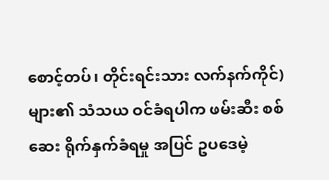စောင့်တပ်၊ တိုင်းရင်းသား လက်နက်ကိုင်) များ၏ သံသယ ဝင်ခံရပါက ဖမ်းဆီး စစ်ဆေး ရိုက်နှက်ခံရမှု အပြင် ဥပဒေမဲ့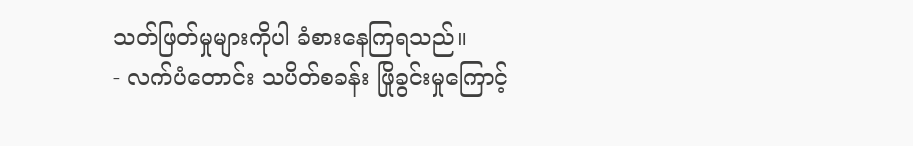သတ်ဖြတ်မှုများကိုပါ ခံစားနေကြရသည်။
- လက်ပံတောင်း သပိတ်စခန်း ဖြိုခွင်းမှုကြောင့်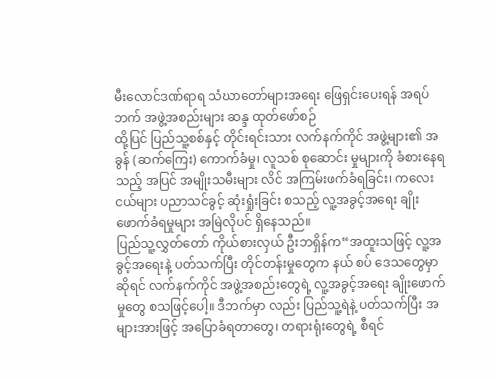မီးလောင်ဒဏ်ရာရ သံဃာတော်များအရေး ဖြေရှင်းပေးရန် အရပ် ဘက် အဖွဲ့အစည်းများ ဆန္ဒ ထုတ်ဖော်စဉ်
ထို့ပြင် ပြည်သူ့စစ်နှင့် တိုင်းရင်းသား လက်နက်ကိုင် အဖွဲ့များ၏ အခွန် (ဆက်ကြေး) ကောက်ခံမှု၊ လူသစ် စုဆောင်း မှုများကို ခံစားနေရသည့် အပြင် အမျိုးသမီးများ လိင် အကြမ်းဖက်ခံရခြင်း၊ ကလေးငယ်များ ပညာသင်ခွင့် ဆုံးရှုံးခြင်း စသည့် လူ့အခွင့်အရေး ချိုးဖောက်ခံရမှုများ အမြဲလိုပင် ရှိနေသည်။
ပြည်သူ့လွှတ်တော် ကိုယ်စားလှယ် ဦးဘရှိန်က“အထူးသဖြင့် လူ့အခွင့်အရေးနဲ့ ပတ်သက်ပြီး တိုင်တန်းမှုတွေက နယ် စပ် ဒေသတွေမှာ ဆိုရင် လက်နက်ကိုင် အဖွဲ့အစည်းတွေရဲ့ လူ့အခွင့်အရေး ချိုးဖောက်မှုတွေ စသဖြင့်ပေါ့။ ဒီဘက်မှာ လည်း ပြည်သူ့ရဲနဲ့ ပတ်သက်ပြီး အများအားဖြင့် အပြောခံရတာတွေ၊ တရားရုံးတွေရဲ့ စီရင်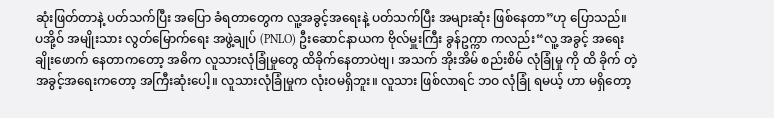ဆုံးဖြတ်တာနဲ့ ပတ်သက်ပြီး အပြော ခံရတာတွေက လူ့အခွင့်အရေးနဲ့ ပတ်သက်ပြီး အများဆုံး ဖြစ်နေတာ”ဟု ပြောသည်။
ပအို့ဝ် အမျိုးသား လွတ်မြောက်ရေး အဖွဲ့ချုပ် (PNLO) ဦးဆောင်နာယက ဗိုလ်မှူးကြီး ခွန်ဥက္ကာ ကလည်း“လူ့ အခွင့် အရေး ချိုးဖောက် နေတာကတော့ အဓိက လူသားလုံခြုံမှုတွေ ထိခိုက်နေတာပဲဗျ၊ အသက် အိုးအိမ် စည်းစိမ် လုံခြုံမှု ကို ထိ ခိုက် တဲ့ အခွင့်အရေးကတော့ အကြီးဆုံးပေါ့။ လူသားလုံခြုံမှုက လုံးဝမရှိဘူး။ လူသား ဖြစ်လာရင် ဘဝ လုံခြုံ ရမယ့် ဟာ မရှိတော့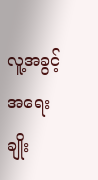လူ့အခွင့်အရေး ချိုး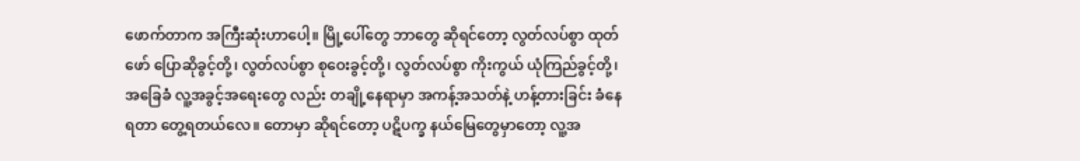ဖောက်တာက အကြီးဆုံးဟာပေါ့။ မြို့ပေါ်တွေ ဘာတွေ ဆိုရင်တော့ လွတ်လပ်စွာ ထုတ်ဖော် ပြောဆိုခွင့်တို့၊ လွတ်လပ်စွာ စုဝေးခွင့်တို့၊ လွတ်လပ်စွာ ကိုးကွယ် ယုံကြည်ခွင့်တို့၊ အခြေခံ လူ့အခွင့်အရေးတွေ လည်း တချို့နေရာမှာ အကန့်အသတ်နဲ့ ဟန့်တားခြင်း ခံနေရတာ တွေ့ရတယ်လေ။ တောမှာ ဆိုရင်တော့ ပဋိပက္ခ နယ်မြေတွေမှာတော့ လူ့အ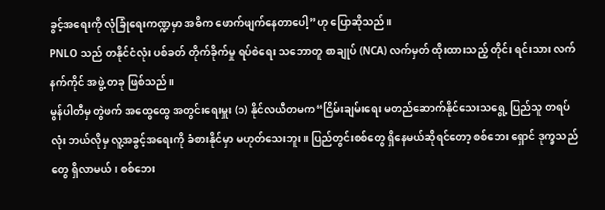ခွင့်အရေးကို လုံခြုံရေးကဏ္ဍမှာ အဓိက ဖောက်ဖျက်နေတာပေါ့”ဟု ပြောဆိုသည်။
PNLO သည် တနိုင်ငံလုံး ပစ်ခတ် တိုက်ခိုက်မှု ရပ်စဲရေး သဘောတူ စာချုပ် (NCA) လက်မှတ် ထိုးထားသည့် တိုင်း ရင်းသား လက်နက်ကိုင် အဖွဲ့ တခု ဖြစ်သည်။
မွန်ပါတီမှ တွဲဖက် အထွေထွေ အတွင်းရေးမှူး (၁) နိုင်လယီတမက“ငြိမ်းချမ်းရေး မတည်ဆောက်နိုင်သေးသရွေ့ ပြည်သူ တရပ်လုံး ဘယ်လိုမှ လူ့အခွင့်အရေးကို ခံစားနိုင်မှာ မဟုတ်သေးဘူး။ ပြည်တွင်းစစ်တွေ ရှိနေမယ်ဆိုရင်တော့ စစ်ဘေး ရှောင် ဒုက္ခသည်တွေ ရှိလာမယ်၊ စစ်ဘေး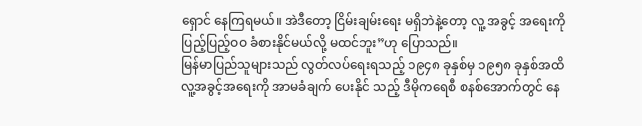ရှောင် နေကြရမယ်။ အဲဒီတော့ ငြိမ်းချမ်းရေး မရှိဘဲနဲ့တော့ လူ့ အခွင့် အရေးကို ပြည့်ပြည့်ဝဝ ခံစားနိုင်မယ်လို့ မထင်ဘူး”ဟု ပြောသည်။
မြန်မာပြည်သူများသည် လွတ်လပ်ရေးရသည့် ၁၉၄၈ ခုနှစ်မှ ၁၉၅၈ ခုနှစ်အထိ လူ့အခွင့်အရေးကို အာမခံချက် ပေးနိုင် သည့် ဒီမိုကရေစီ စနစ်အောက်တွင် နေ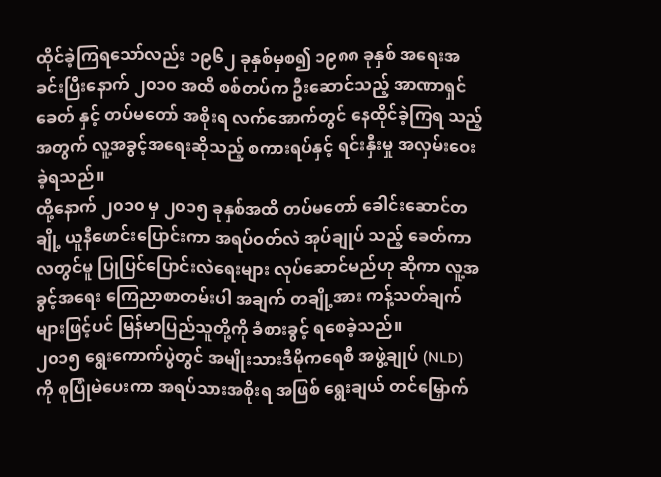ထိုင်ခဲ့ကြရသော်လည်း ၁၉၆၂ ခုနှစ်မှစ၍ ၁၉၈၈ ခုနှစ် အရေးအခင်းပြီးနောက် ၂၀၁၀ အထိ စစ်တပ်က ဦးဆောင်သည့် အာဏာရှင် ခေတ် နှင့် တပ်မတော် အစိုးရ လက်အောက်တွင် နေထိုင်ခဲ့ကြရ သည့် အတွက် လူ့အခွင့်အရေးဆိုသည့် စကားရပ်နှင့် ရင်းနှီးမှု အလှမ်းဝေးခဲ့ရသည်။
ထို့နောက် ၂၀၁၀ မှ ၂၀၁၅ ခုနှစ်အထိ တပ်မတော် ခေါင်းဆောင်တချို့ ယူနီဖောင်းပြောင်းကာ အရပ်ဝတ်လဲ အုပ်ချုပ် သည့် ခေတ်ကာလတွင်မူ ပြုပြင်ပြောင်းလဲရေးများ လုပ်ဆောင်မည်ဟု ဆိုကာ လူ့အခွင့်အရေး ကြေညာစာတမ်းပါ အချက် တချို့အား ကန့်သတ်ချက်များဖြင့်ပင် မြန်မာပြည်သူတို့ကို ခံစားခွင့် ရစေခဲ့သည်။
၂၀၁၅ ရွေးကောက်ပွဲတွင် အမျိုးသားဒီမိုကရေစီ အဖွဲ့ချုပ် (NLD) ကို စုပြုံမဲပေးကာ အရပ်သားအစိုးရ အဖြစ် ရွေးချယ် တင်မြှောက်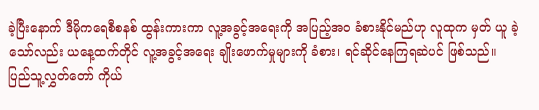ခဲ့ပြီးနောက် ဒီမိုကရေစီစနစ် ထွန်းကားကာ လူ့အခွင့်အရေးကို အပြည့်အ၀ ခံစားနိုင်မည်ဟု လူထုက မှတ် ယူ ခဲ့သော်လည်း ယနေ့ထက်တိုင် လူ့အခွင့်အရေး ချိုးဖောက်မှုများကို ခံစား၊ ရင်ဆိုင်နေကြရဆဲပင် ဖြစ်သည်။
ပြည်သူ့လွှတ်တော် ကိုယ်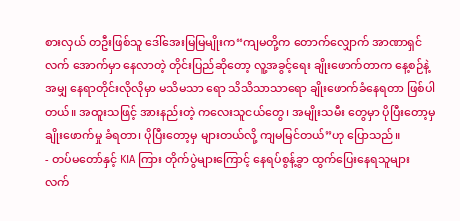စားလှယ် တဦးဖြစ်သူ ဒေါ်အေးမြမြမျိုးက“ကျမတို့က တောက်လျှောက် အာဏာရှင် လက် အောက်မှာ နေလာတဲ့ တိုင်းပြည်ဆိုတော့ လူ့အခွင့်ရေး ချိုးဖောက်တာက နေ့စဉ်နဲ့အမျှ နေရာတိုင်းလိုလိုမှာ မသိမသာ ရော သိသိသာသာရော ချိုးဖောက်ခံနေရတာ ဖြစ်ပါတယ်။ အထူးသဖြင့် အားနည်းတဲ့ ကလေးသူငယ်တွေ၊ အမျိုးသမီး တွေမှာ ပိုပြီးတော့မှ ချိုးဖောက်မှု ခံရတာ၊ ပိုပြီးတော့မှ များတယ်လို့ ကျမမြင်တယ်”ဟု ပြောသည်။
- တပ်မတော်နှင့် KIA ကြား တိုက်ပွဲများကြောင့် နေရပ်စွန့်ခွာ ထွက်ပြေးနေရသူများ
လက်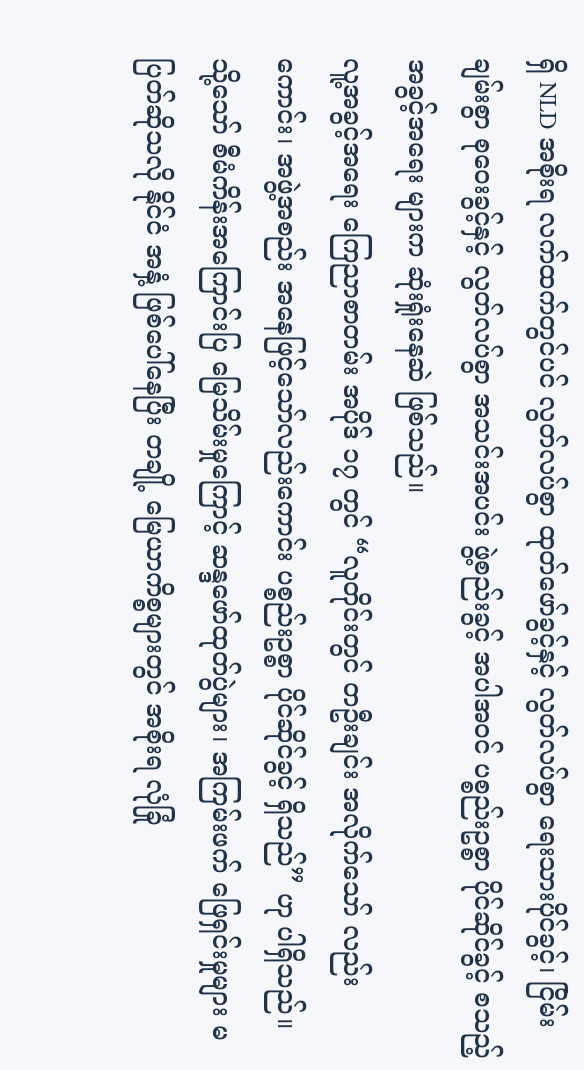ရှိ NLD အစိုးရ လက်ထက်တွင်ပင် လွတ်လပ်စွာ ထုတ်ဖော်ခွင့်နှင့် လွတ်လပ်စွာ ရေးသားပိုင်ခွင့်၊ ငြိမ်းချမ်းစွာ စုဝေးခွင့်နှင့် လွတ်လပ်စွာ အသင်းအပင်း ဖွဲ့စည်းခွင့် အပါအဝင် ပစ္စည်းဥစ္စာ ပိုင်ဆိုင်ခွင့် စသည့် အခွင့်အရေး များက ဆုံးရှုံးနေဆဲ ဖြစ်သည်။
လူ့အခွင့်အရေး ကြေညာစာတမ်း အပိုဒ် ၁၇ တွင် “လူတိုင်းတွင် တဦးချင်း အလိုက်သော် လည်းကောင်း၊ အဖွဲ့အစည်း အနေဖြင့်သော်လည်းကောင်း ပစ္စည်းဥစ္စာ ပိုင်ဆိုင်ခွင့် ရှိသည်” ဟု ပါရှိသည်။
သို့သော် စီမံကိန်းအကြောင်းပြ မြေသိမ်းမှုကြောင့် ဆန္ဒဖော်ထုတ်ပွဲများ၊ အကြမ်းဖက် ဖြေရှင်းမှုများ မပြတ်ဆိုသလို နိုင်ငံ အနှံ့ ဖြစ်ပေါ်နေပြီး တချို့ မြေယာကိစ္စများတွင် အစိုးရ လုံခြုံ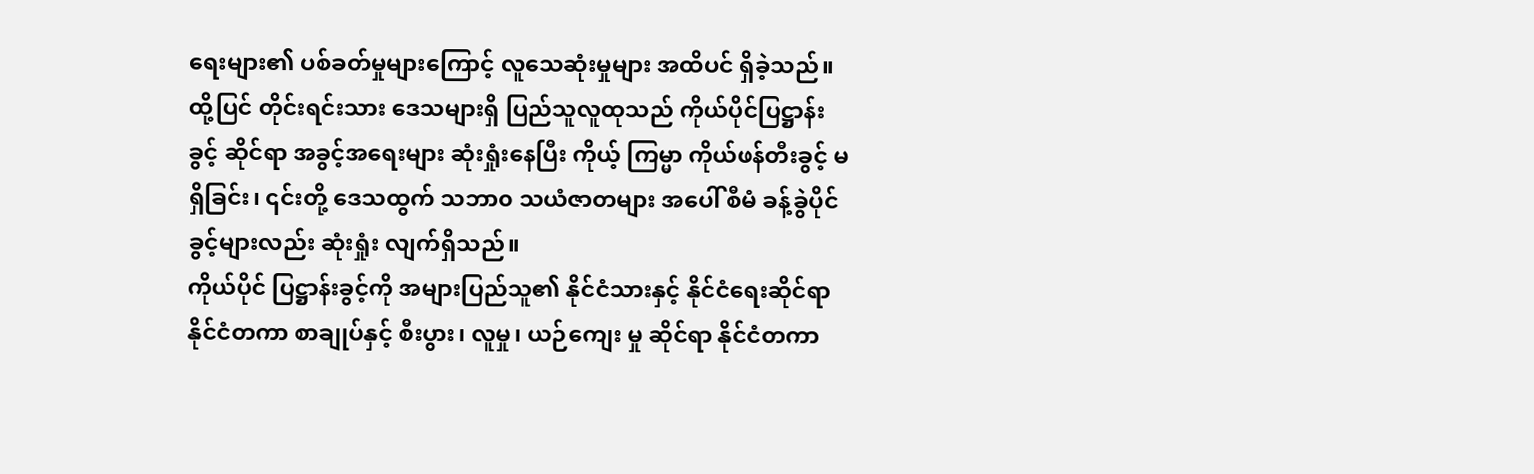ရေးများ၏ ပစ်ခတ်မှုများကြောင့် လူသေဆုံးမှုများ အထိပင် ရှိခဲ့သည်။
ထို့ပြင် တိုင်းရင်းသား ဒေသများရှိ ပြည်သူလူထုသည် ကိုယ်ပိုင်ပြဋ္ဌာန်းခွင့် ဆိုင်ရာ အခွင့်အရေးများ ဆုံးရှုံးနေပြီး ကိုယ့် ကြမ္မာ ကိုယ်ဖန်တီးခွင့် မရှိခြင်း၊ ၎င်းတို့ ဒေသထွက် သဘာ၀ သယံဇာတများ အပေါ် စီမံ ခန့်ခွဲပိုင်ခွင့်များလည်း ဆုံးရှုံး လျက်ရှိသည်။
ကိုယ်ပိုင် ပြဋ္ဌာန်းခွင့်ကို အများပြည်သူ၏ နိုင်ငံသားနှင့် နိုင်ငံရေးဆိုင်ရာ နိုင်ငံတကာ စာချုပ်နှင့် စီးပွား၊ လူမှု၊ ယဉ်ကျေး မှု ဆိုင်ရာ နိုင်ငံတကာ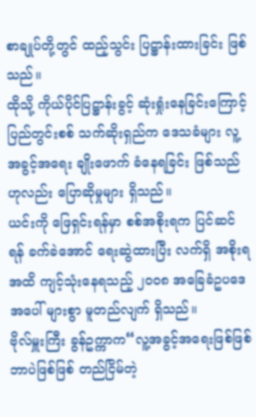စာချုပ်တို့တွင် ထည့်သွင်း ပြဋ္ဌာန်းထားခြင်း ဖြစ်သည်။
ထိုသို့ ကိုယ်ပိုင်ပြဋ္ဌာန်းခွင့် ဆုံးရှုံးနေခြင်းကြောင့် ပြည်တွင်းစစ် သက်ဆိုးရှည်က ဒေသခံများ လူ့အခွင့်အရေး ချိုးဖောက် ခံနေရခြင်း ဖြစ်သည်ဟုလည်း ပြောဆိုမှုများ ရှိသည်။
ယင်းကို ဖြေရှင်းရန်မှာ စစ်အစိုးရက ပြင်ဆင်ရန် ခက်ခဲအောင် ရေးဆွဲထားပြီး လက်ရှိ အစိုးရအထိ ကျင့်သုံးနေရသည့် ၂၀၀၈ အခြေခံဥပဒေ အပေါ် များစွာ မူတည်လျက် ရှိသည်။
ဗိုလ်မှူးကြီး ခွန်ဥက္ကာက“လူ့အခွင့်အရေးဖြစ်ဖြစ် ဘာပဲဖြစ်ဖြစ် တည်ငြိမ်တဲ့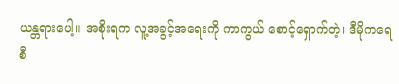ယန္တရားပေါ့။ အစိုးရက လူ့အခွင့်အရေးကို ကာကွယ် စောင့်ရှောက်တဲ့၊ ဒီမိုကရေစီ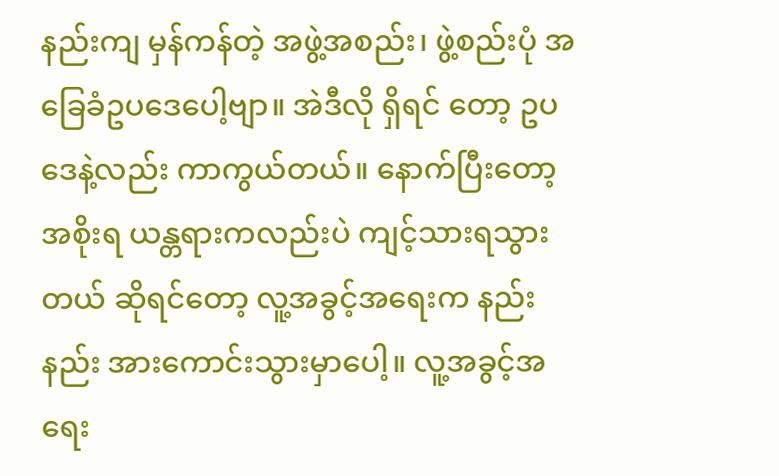နည်းကျ မှန်ကန်တဲ့ အဖွဲ့အစည်း၊ ဖွဲ့စည်းပုံ အခြေခံဥပဒေပေါ့ဗျာ။ အဲဒီလို ရှိရင် တော့ ဥပဒေနဲ့လည်း ကာကွယ်တယ်။ နောက်ပြီးတော့ အစိုးရ ယန္တရားကလည်းပဲ ကျင့်သားရသွားတယ် ဆိုရင်တော့ လူ့အခွင့်အရေးက နည်းနည်း အားကောင်းသွားမှာပေါ့။ လူ့အခွင့်အရေး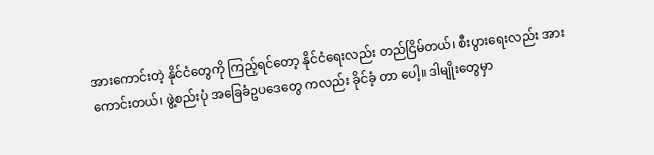အားကောင်းတဲ့ နိုင်ငံတွေကို ကြည့်ရင်တော့ နိုင်ငံရေးလည်း တည်ငြိမ်တယ်၊ စီးပွားရေးလည်း အားကောင်းတယ်၊ ဖွဲ့စည်းပုံ အခြေခံဥပဒေတွေ ကလည်း ခိုင်ခံ့ တာ ပေါ့။ ဒါမျိုးတွေမှာ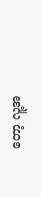တော့ လူ့အ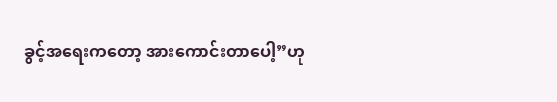ခွင့်အရေးကတော့ အားကောင်းတာပေါ့”ဟု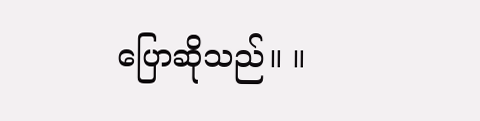ပြောဆိုသည်။ ။